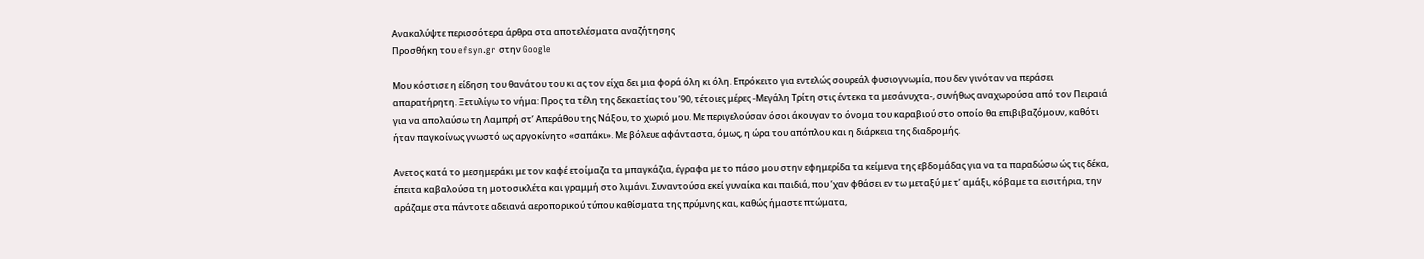Ανακαλύψτε περισσότερα άρθρα στα αποτελέσματα αναζήτησης
Προσθήκη του efsyn.gr στην Google

Μου κόστισε η είδηση του θανάτου του κι ας τον είχα δει μια φορά όλη κι όλη. Επρόκειτο για εντελώς σουρεάλ φυσιογνωμία, που δεν γινόταν να περάσει απαρατήρητη. Ξετυλίγω το νήμα: Προς τα τέλη της δεκαετίας του ’90, τέτοιες μέρες -Μεγάλη Τρίτη στις έντεκα τα μεσάνυχτα-, συνήθως αναχωρούσα από τον Πειραιά για να απολαύσω τη Λαμπρή στ’ Απεράθου της Νάξου, το χωριό μου. Με περιγελούσαν όσοι άκουγαν το όνομα του καραβιού στο οποίο θα επιβιβαζόμουν, καθότι ήταν παγκοίνως γνωστό ως αργοκίνητο «σαπάκι». Με βόλευε αφάνταστα, όμως, η ώρα του απόπλου και η διάρκεια της διαδρομής.

Ανετος κατά το μεσημεράκι με τον καφέ ετοίμαζα τα μπαγκάζια, έγραφα με το πάσο μου στην εφημερίδα τα κείμενα της εβδομάδας για να τα παραδώσω ώς τις δέκα, έπειτα καβαλούσα τη μοτοσικλέτα και γραμμή στο λιμάνι. Συναντούσα εκεί γυναίκα και παιδιά, που ’χαν φθάσει εν τω μεταξύ με τ’ αμάξι, κόβαμε τα εισιτήρια, την αράζαμε στα πάντοτε αδειανά αεροπορικού τύπου καθίσματα της πρύμνης και, καθώς ήμαστε πτώματα,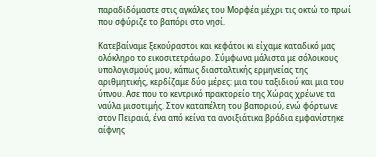παραδιδόμαστε στις αγκάλες του Μορφέα μέχρι τις οκτώ το πρωί που σφύριζε το βαπόρι στο νησί.

Κατεβαίναμε ξεκούραστοι και κεφάτοι κι είχαμε καταδικό μας ολόκληρο το εικοσιτετράωρο. Σύμφωνα μάλιστα με σόλοικους υπολογισμούς μου, κάπως διασταλτικής ερμηνείας της αριθμητικής, κερδίζαμε δύο μέρες: μια του ταξιδιού και μια του ύπνου. Ασε που το κεντρικό πρακτορείο της Χώρας χρέωνε τα ναύλα μισοτιμής. Στον καταπέλτη του βαποριού, ενώ φόρτωνε στον Πειραιά, ένα από κείνα τα ανοιξιάτικα βράδια εμφανίστηκε αίφνης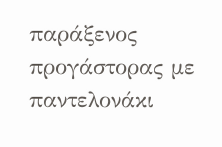παράξενος προγάστορας με παντελονάκι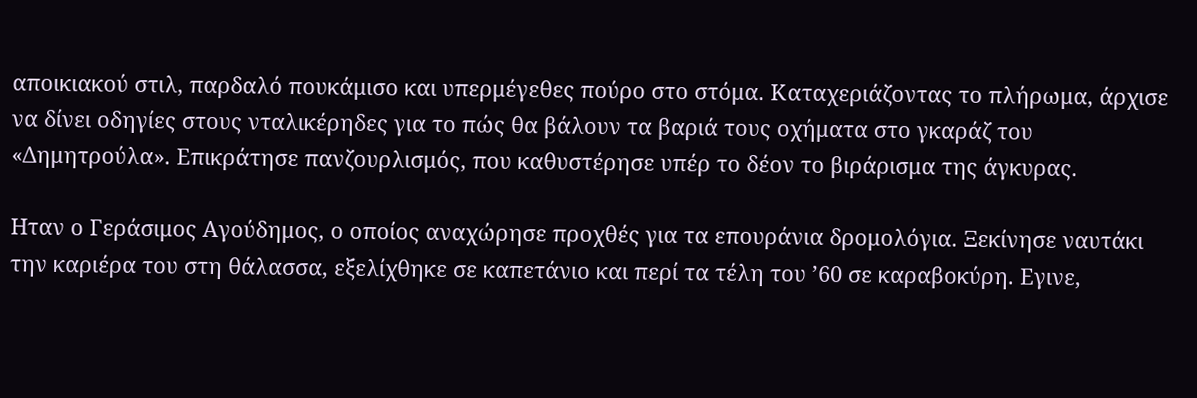αποικιακού στιλ, παρδαλό πουκάμισο και υπερμέγεθες πούρο στο στόμα. Καταχεριάζοντας το πλήρωμα, άρχισε να δίνει οδηγίες στους νταλικέρηδες για το πώς θα βάλουν τα βαριά τους οχήματα στο γκαράζ του «Δημητρούλα». Επικράτησε πανζουρλισμός, που καθυστέρησε υπέρ το δέον το βιράρισμα της άγκυρας.

Ηταν ο Γεράσιμος Αγούδημος, ο οποίος αναχώρησε προχθές για τα επουράνια δρομολόγια. Ξεκίνησε ναυτάκι την καριέρα του στη θάλασσα, εξελίχθηκε σε καπετάνιο και περί τα τέλη του ’60 σε καραβοκύρη. Εγινε,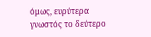όμως, ευρύτερα γνωστός το δεύτερο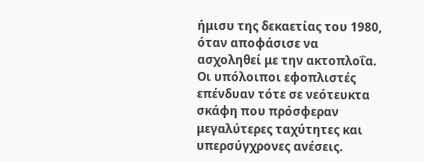ήμισυ της δεκαετίας του 1980, όταν αποφάσισε να ασχοληθεί με την ακτοπλοΐα. Οι υπόλοιποι εφοπλιστές επένδυαν τότε σε νεότευκτα σκάφη που πρόσφεραν μεγαλύτερες ταχύτητες και υπερσύγχρονες ανέσεις.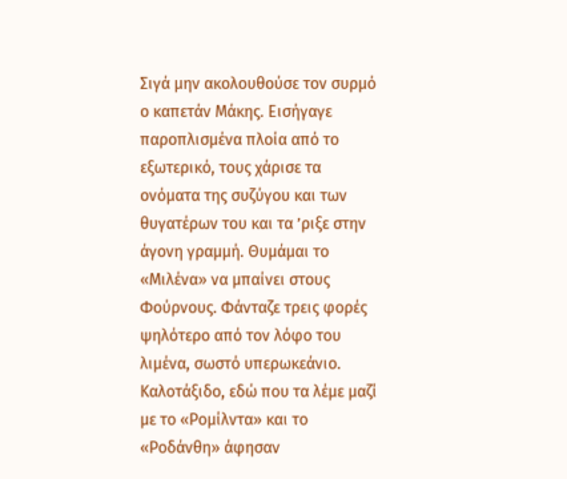Σιγά μην ακολουθούσε τον συρμό ο καπετάν Μάκης. Εισήγαγε παροπλισμένα πλοία από το εξωτερικό, τους χάρισε τα ονόματα της συζύγου και των θυγατέρων του και τα ’ριξε στην άγονη γραμμή. Θυμάμαι το «Μιλένα» να μπαίνει στους Φούρνους. Φάνταζε τρεις φορές ψηλότερο από τον λόφο του λιμένα, σωστό υπερωκεάνιο. Καλοτάξιδο, εδώ που τα λέμε μαζί με το «Ρομίλντα» και το «Ροδάνθη» άφησαν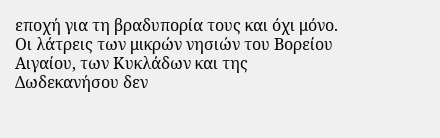εποχή για τη βραδυπορία τους και όχι μόνο. Οι λάτρεις των μικρών νησιών του Βορείου Αιγαίου, των Κυκλάδων και της Δωδεκανήσου δεν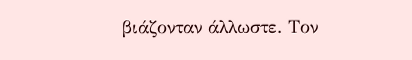βιάζονταν άλλωστε. Τον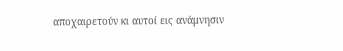αποχαιρετούν κι αυτοί εις ανάμνησιν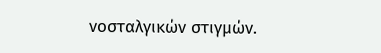νοσταλγικών στιγμών.